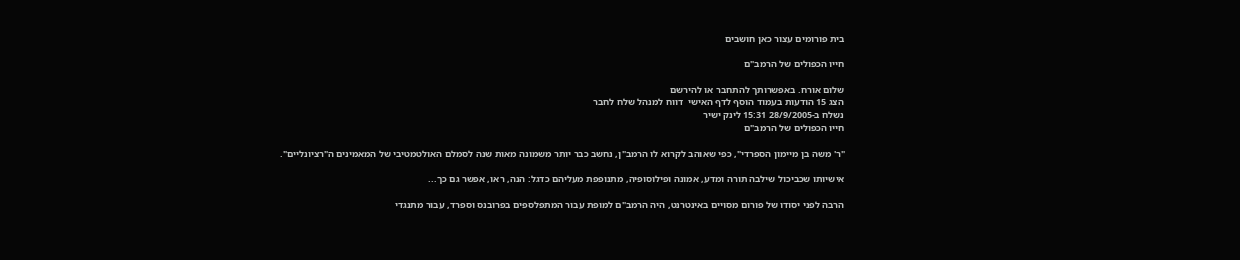בית פורומים עצור כאן חושבים

חייו הכפולים של הרמב"ם

שלום אורח. באפשרותך להתחבר או להירשם
הצג 15 הודעות בעמוד הוסף לדף האישי  דווח למנהל שלח לחבר
נשלח ב-28/9/2005 15:31 לינק ישיר
חייו הכפולים של הרמב"ם

"ר' משה בן מיימון הספרדי", כפי שאוהב לקרוא לו הרמב"ן, נחשב כבר יותר משמונה מאות שנה לסמלם האולטמטיבי של המאמינים ה"רציונליים".

אישיותו שכביכול שילבה תורה ומדע, אמונה ופילוסופיה, מתנופפת מעליהם כדגל: הנה, ראו, אפשר גם כך...

הרבה לפני יסודו של פורום מסויים באינטרנט, היה הרמב"ם למופת עבור המתפלספים בפרובנס וספרד, עבור מתנגדי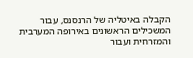הקבלה באיטליה של הרנסנס, עבור המשכילים הראשונים באירופה המערבית והמזרחית ועבור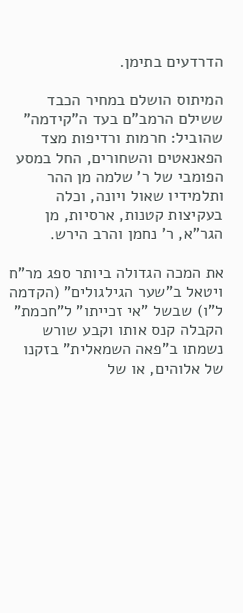הדרדעים בתימן.

המיתוס הושלם במחיר הכבד ששילם הרמב"ם בעד ה"קידמה" שהוביל: חרמות ורדיפות מצד הפאנאטים והשחורים, החל במסע הפומבי של ר' שלמה מן ההר ותלמידיו שאול ויונה, וכלה בעקיצות קטנות, ארסיות, מן הגר"א, ר' נחמן והרב הירש.

את המכה הגדולה ביותר ספג מר"ח ויטאל ב"שער הגילגולים" (הקדמה ל"ו) שבשל "אי זכייתו" ל"חכמת" הקבלה קנס אותו וקבע שורש נשמתו ב"פאה השמאלית" בזקנו של אלוהים, או של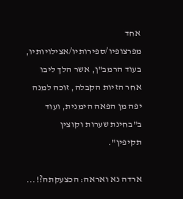אחד מפרצופיו/ספירותיו/אצילויותיו, בעוד הרמב"ן, אשר הלך ליבו אחר הזיות הקבלה, זוכה למנה יפה מן הפאה הימנית, ועוד ב"בחינת שערות וקוצין תקיפין".

ארדה נא ואראה: הכצעקתה?!...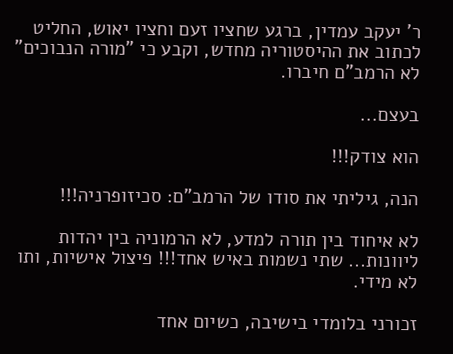ר' יעקב עמדין, ברגע שחציו זעם וחציו יאוש, החליט לכתוב את ההיסטוריה מחדש, וקבע כי "מורה הנבוכים" לא הרמב"ם חיברו.

בעצם...

הוא צודק!!!

הנה, גיליתי את סודו של הרמב"ם: סכיזופרניה!!!

לא איחוד בין תורה למדע, לא הרמוניה בין יהדות ליוונות... שתי נשמות באיש אחד!!! פיצול אישיות, ותו לא מידי.

זכורני בלומדי בישיבה, כשיום אחד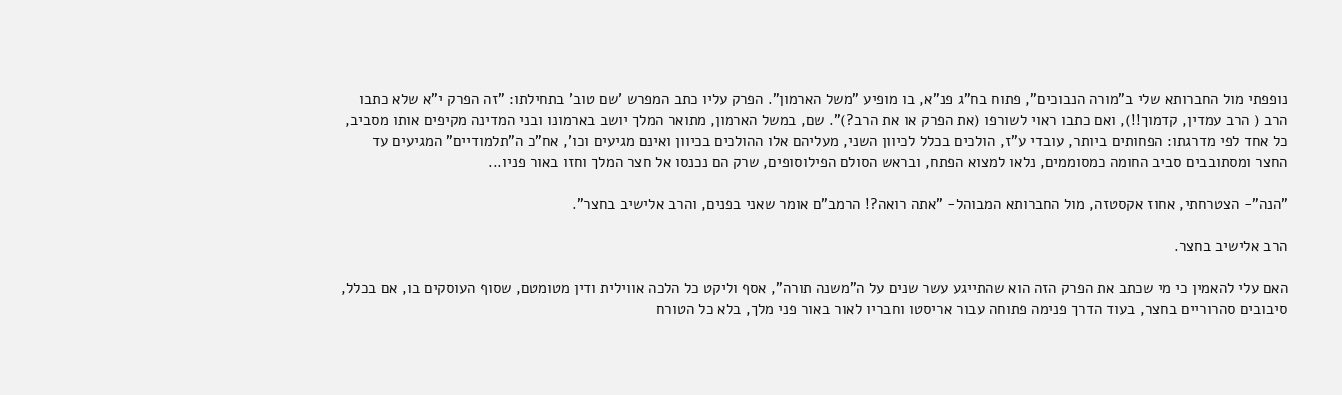נופפתי מול החברותא שלי ב"מורה הנבוכים", פתוח בח"ג פנ"א, בו מופיע "משל הארמון". הפרק עליו כתב המפרש 'שם טוב' בתחילתו: "זה הפרק י"א שלא כתבו הרב ( הרב עמדין, קדמוך!!), ואם כתבו ראוי לשורפו (את הפרק או את הרב?)". שם, במשל הארמון, מתואר המלך יושב בארמונו ובני המדינה מקיפים אותו מסביב, כל אחד לפי מדרגתו: הפחותים ביותר, עובדי ע"ז, הולכים בכלל לכיוון השני, מעליהם אלו ההולכים בכיוון ואינם מגיעים וכו', אח"כ ה"תלמודיים" המגיעים עד החצר ומסתובבים סביב החומה כמסוממים, נלאו למצוא הפתח, ובראש הסולם הפילוסופים, שרק הם נכנסו אל חצר המלך וחזו באור פניו...

"הנה"- הצטרחתי, אחוז אקסטזה, מול החברותא המבוהל- "אתה רואה?! הרמב"ם אומר שאני בפנים, והרב אלישיב בחצר".

הרב אלישיב בחצר.

האם עלי להאמין כי מי שכתב את הפרק הזה הוא שהתייגע עשר שנים על ה"משנה תורה", אסף וליקט כל הלכה אווילית ודין מטומטם, שסוף העוסקים בו, אם בכלל, סיבובים סהרוריים בחצר, בעוד הדרך פנימה פתוחה עבור אריסטו וחבריו לאור באור פני מלך, בלא כל הטורח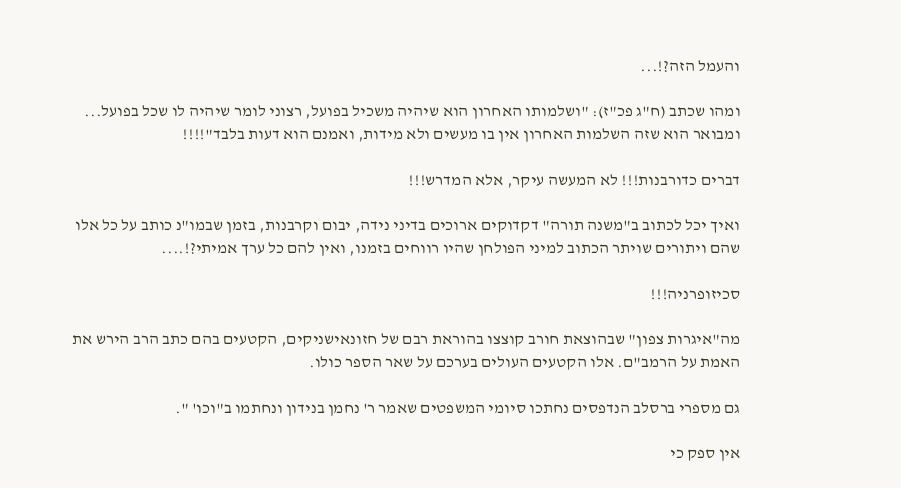והעמל הזה?!...

ומהו שכתב (ח"ג פכ"ז): "ושלמותו האחרון הוא שיהיה משכיל בפועל, רצוני לומר שיהיה לו שכל בפועל... ומבואר הוא שזה השלמות האחרון אין בו מעשים ולא מידות, ואמנם הוא דעות בלבד"!!!!

דברים כדורבנות!!! לא המעשה עיקר, אלא המדרש!!!

ואיך יכל לכתוב ב"משנה תורה" דקדוקים ארוכים בדיני נידה, יבום וקרבנות, בזמן שבמו"נ כותב על כל אלו שהם ויתורים שויתר הכתוב למיני הפולחן שהיו רווחים בזמנו, ואין להם כל ערך אמיתי?!....

סכיזופרניה!!!

מה"איגרות צפון" שבהוצאת חורב קוצצו בהוראת רבם של חזונאישניקים, הקטעים בהם כתב הרב הירש את האמת על הרמב"ם. אלו הקטעים העולים בערכם על שאר הספר כולו.

גם מספרי ברסלב הנדפסים נחתכו סיומי המשפטים שאמר ר' נחמן בנידון ונחתמו ב"וכו' ".

אין ספק כי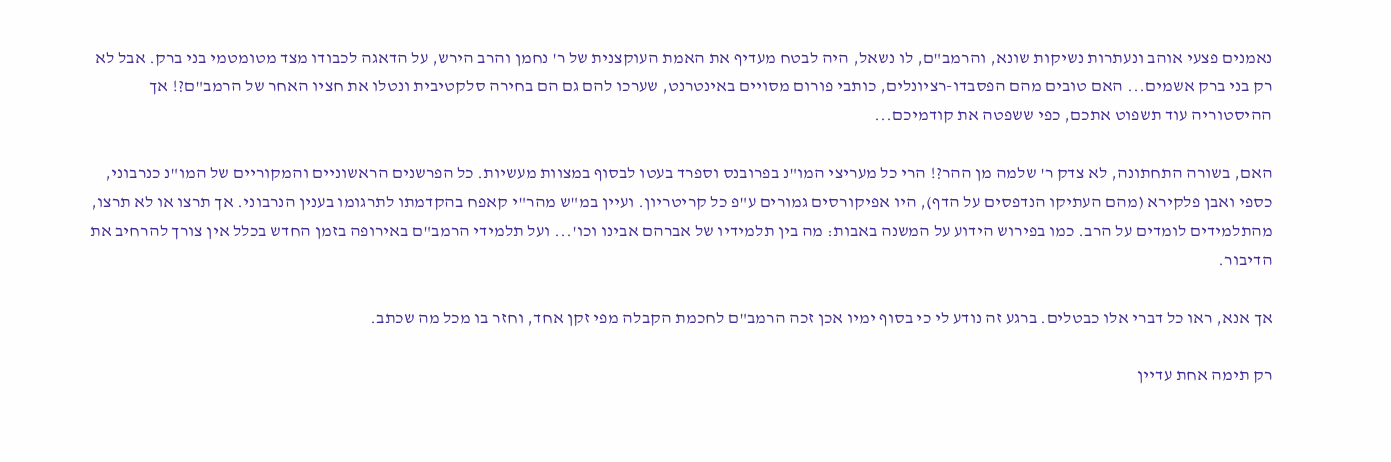נאמנים פצעי אוהב ונעתרות נשיקות שונא, והרמב"ם, לו נשאל, היה לבטח מעדיף את האמת העוקצנית של ר' נחמן והרב הירש, על הדאגה לכבודו מצד מטומטמי בני ברק. אבל לא רק בני ברק אשמים... האם טובים מהם הפסבדו-רציונלים, כותבי פורום מסויים באינטרנט, שערכו להם גם הם בחירה סלקטיבית ונטלו את חציו האחר של הרמב"ם?! אך ההיסטוריה עוד תשפוט אתכם, כפי ששפטה את קודמיכם...

האם, בשורה התחתונה, לא צדק ר' שלמה מן ההר?! הרי כל מעריצי המו"נ בפרובנס וספרד בעטו לבסוף במצוות מעשיות. כל הפרשנים הראשוניים והמקוריים של המו"נ כנרבוני, כספי ואבן פלקירא (מהם העתיקו הנדפסים על הדף), היו אפיקורסים גמורים ע"פ כל קריטריון. ועיין במ"ש מהר"י קאפח בהקדמתו לתרגומו בענין הנרבוני. אך תרצו או לא תרצו, מהתלמידים לומדים על הרב. כמו בפירוש הידוע על המשנה באבות: מה בין תלמידיו של אברהם אבינו וכו'... ועל תלמידי הרמב"ם באירופה בזמן החדש בכלל אין צורך להרחיב את הדיבור.

אך אנא, ראו כל דברי אלו כבטלים. ברגע זה נודע לי כי בסוף ימיו אכן זכה הרמב"ם לחכמת הקבלה מפי זקן אחד, וחזר בו מכל מה שכתב.

רק תימה אחת עדיין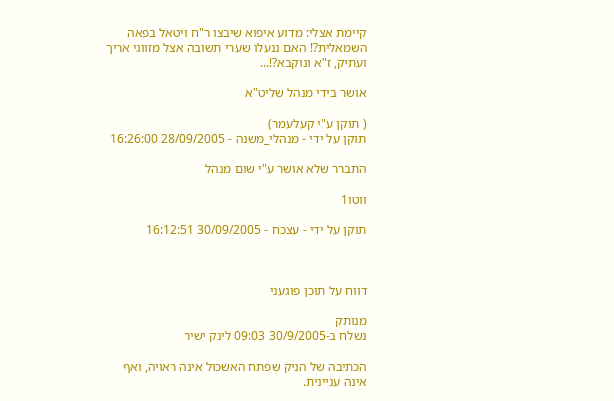קיימת אצלי: מדוע איפוא שיבצו ר"ח ויטאל בפאה השמאלית?! האם ננעלו שערי תשובה אצל מזווגי אריך ועתיק, ז"א ונוקבא?!...

אושר בידי מנהל שליט"א

( תוקן ע"י קעלעמר)
תוקן על ידי - מנהלי_משנה - 28/09/2005 16:26:00

התברר שלא אושר ע"י שום מנהל

ווטו1

תוקן על ידי - עצכח - 30/09/2005 16:12:51



דווח על תוכן פוגעני

מנותק
נשלח ב-30/9/2005 09:03 לינק ישיר

הכתיבה של הניק שפתח האשכול אינה ראויה, ואף אינה עניינית.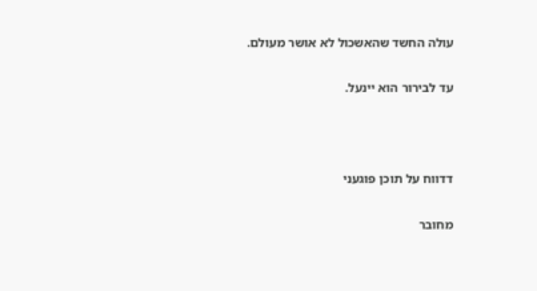עולה החשד שהאשכול לא אושר מעולם.

עד לבירור הוא יינעל.



דדווח על תוכן פוגעני

מחובר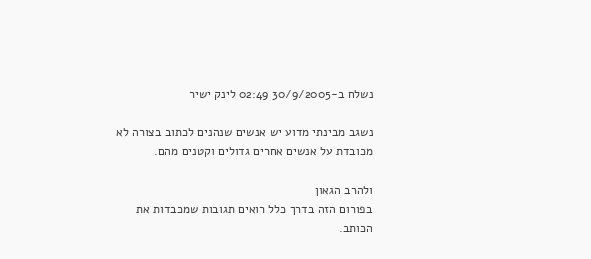נשלח ב-30/9/2005 02:49 לינק ישיר

נשגב מבינתי מדוע יש אנשים שנהנים לכתוב בצורה לא מכובדת על אנשים אחרים גדולים וקטנים מהם.

ולהרב הגאון
בפורום הזה בדרך כלל רואים תגובות שמכבדות את הכותב.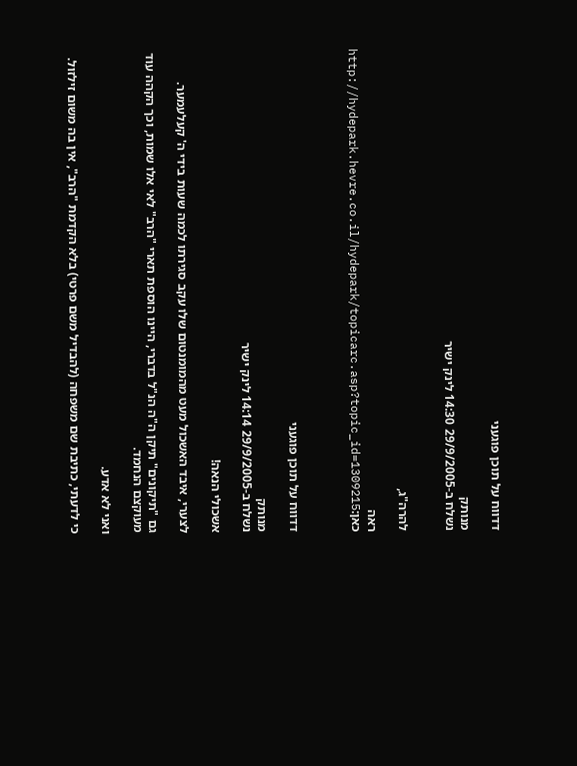דדווח על תוכן פוגעני

מנותק
נשלח ב-29/9/2005 14:30 לינק ישיר


להרה"ג,

ראה כאן:http://hydepark.hevre.co.il/hydepark/topicarc.asp?topic_id=1309215



דדווח על תוכן פוגעני

מנותק
נשלח ב-29/9/2005 14:14 לינק ישיר

אשכולי הנאה!

לצערי, איבד האשכול מעט מהמומנטום שלו עקב סגירתו לכמה שעות בידי ה' קעלעמער.

גם "תיקונים" תיקן ה"ה הנ"ל בדברי, היינו הוספת תארי "הרב" לאי אלו שמות, וכך הקהה עוד מעוקצם הנחמד.

ואני לא אדע.

כי לדעתי, כתיבת שם משפחה (להבדיל משם פרטי) בלא הקדמת "הרב", אין בה משום זילזול.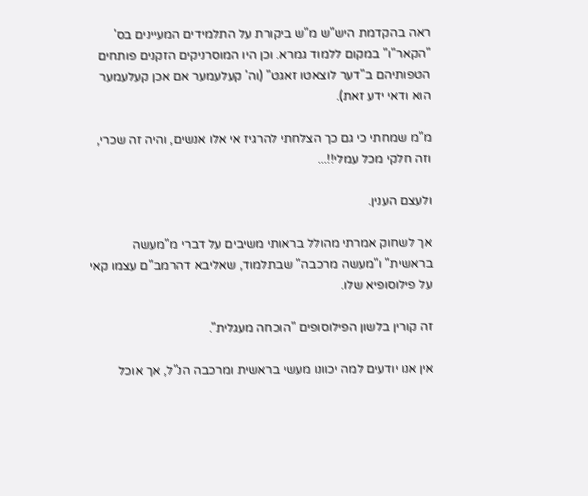ראה בהקדמת היש"ש מ"ש ביקורת על התלמידים המעיינים בס' "הקאר"ו" במקום ללמוד גמרא. וכן היו המוסרניקים הזקנים פותחים הטפותיהם ב"דער לוצאטו זאגט" (וה' קעלעמער אם אכן קעלעמער הוא ודאי ידע זאת).

מ"מ שמחתי כי גם כך הצלחתי להרגיז אי אלו אנשים, והיה זה שכרי, וזה חלקי מכל עמלי!!...

ולעצם הענין.

אך לשחוק אמרתי מהולל בראותי משיבים על דברי מ"מעשה בראשית" ו"מעשה מרכבה" שבתלמוד, שאליבא דהרמב"ם עצמו קאי על פילוסופיא שלו.

זה קורין בלשון הפילוסופים "הוכחה מעגלית".

אין אנו יודעים למה יכוונו מעשי בראשית ומרכבה הנ"ל, אך אוכל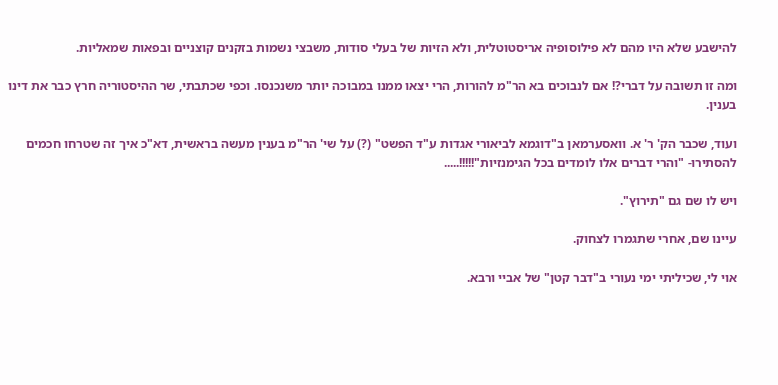להישבע שלא היו מהם לא פילוסופיה אריסטוטלית, ולא הזיות של בעלי סודות, משבצי נשמות בזקנים קוצניים ובפאות שמאליות.

ומה זו תשובה על דברי?! אם לנבוכים בא הר"מ להורות, הרי יצאו ממנו במבוכה יותר משנכנסו. וכפי שכתבתי, שר ההיסטוריה חרץ כבר את דינו בענין.

ועוד, שכבר הק' ר' א. וואסערמאן ב"דוגמא לביאורי אגדות ע"ד הפשט" (?) על שי' הר"מ בענין מעשה בראשית, דא"כ איך זה שטרחו חכמים להסתירו- "והרי דברים אלו לומדים בכל הגימנזיות"!!!!!.....

ויש לו שם גם "תירוץ".

עיינו שם, אחרי שתגמרו לצחוק.

אוי לי, שכיליתי ימי נעורי ב"דבר קטן" של אביי ורבא.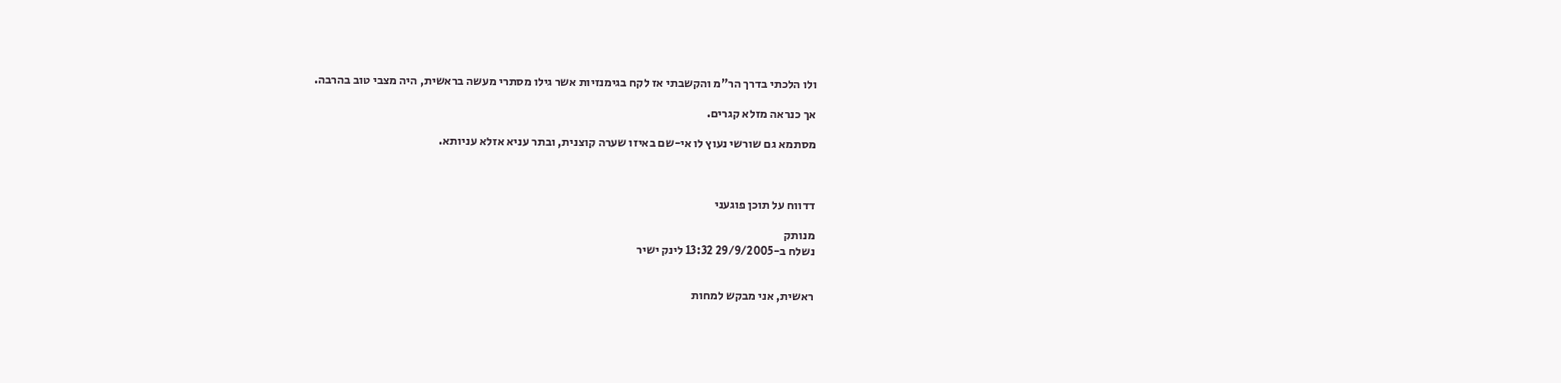ולו הלכתי בדרך הר"מ והקשבתי אז לקח בגימנזיות אשר גילו מסתרי מעשה בראשית, היה מצבי טוב בהרבה.

אך כנראה מזלא קגרים.

מסתמא גם שורשי נעוץ לו אי-שם באיזו שערה קוצנית, ובתר עניא אזלא עניותא.



דדווח על תוכן פוגעני

מנותק
נשלח ב-29/9/2005 13:32 לינק ישיר


ראשית, אני מבקש למחות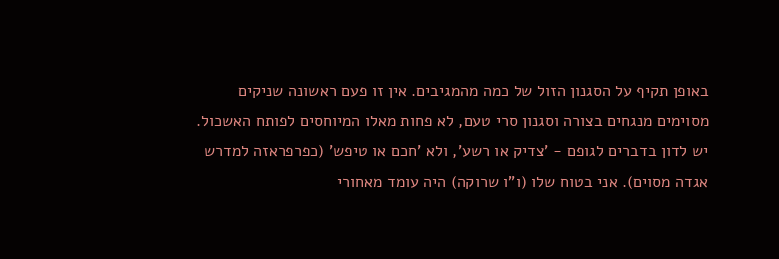באופן תקיף על הסגנון הזול של כמה מהמגיבים. אין זו פעם ראשונה שניקים מסוימים מנגחים בצורה וסגנון סרי טעם, לא פחות מאלו המיוחסים לפותח האשכול. יש לדון בדברים לגופם - 'צדיק או רשע', ולא 'חכם או טיפש' (כפרפראזה למדרש אגדה מסוים). אני בטוח שלו (ו"ו שרוקה) היה עומד מאחורי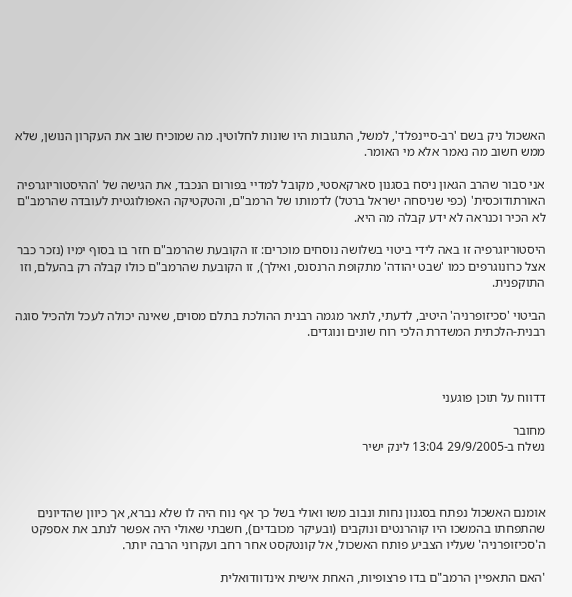האשכול ניק בשם 'רב-סיינפלד', למשל, התגובות היו שונות לחלוטין. מה שמוכיח שוב את העקרון הנושן, שלא ממש חשוב מה נאמר אלא מי האומר.

אני סבור שהרב הגאון ניסח בסגנון סארקאסטי, מקובל למדיי בפורום הנכבד, את הגישה של 'ההיסטוריוגרפיה האורתודוכסית' (כפי שניסחה ישראל ברטל) לדמותו של הרמב"ם, והטקטיקה האפולוגטית לעובדה שהרמב"ם לא הכיר וכנראה לא ידע קבלה מה היא.

היסטוריוגרפיה זו באה לידי ביטוי בשלושה נוסחים מוכרים: זו הקובעת שהרמב"ם חזר בו בסוף ימיו (נזכר כבר אצל כרונוגרפים כמו 'שבט יהודה' מתקופת הרנסנס, ואילך), זו הקובעת שהרמב"ם כולו קבלה רק בהעלם, וזו התוקפנית.

הביטוי 'סכיזופרניה' היטיב, לדעתי, לתאר מגמה רבנית ההולכת בתלם מסוים, שאינה יכולה לעכל ולהכיל סוגה רבנית-הלכתית המשדרת הלכי רוח שונים ונוגדים.



דדווח על תוכן פוגעני

מחובר
נשלח ב-29/9/2005 13:04 לינק ישיר



אומנם האשכול נפתח בסגנון נחות ונבוב משו ואולי בשל כך אף נוח היה לו שלא נברא, אך כיוון שהדיונים שהתפחתו בהמשכו היו קוהרנטים ונוקבים (ובעיקר מכובדים), חשבתי שאולי היה אפשר לנתב את אספקט ה'סכיזופרניה' שעליו הצביע פותח האשכול, אל קונטקסט אחר רחב ועקרוני הרבה יותר.

'האם התאפיין הרמב"ם בדו פרצופיות, האחת אישית אינדוודואלית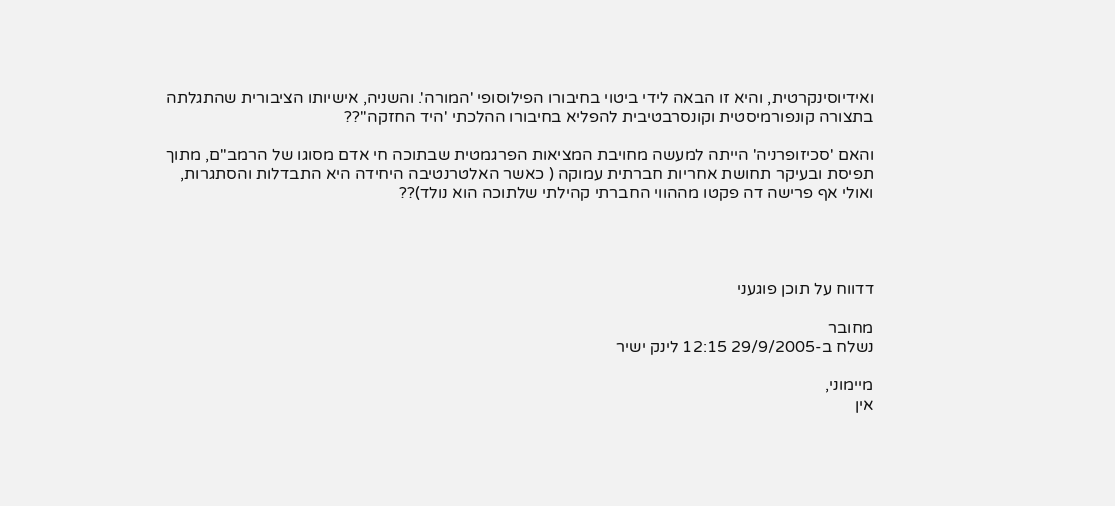ואידיוסינקרטית, והיא זו הבאה לידי ביטוי בחיבורו הפילוסופי 'המורה'. והשניה, אישיותו הציבורית שהתגלתה בתצורה קונפורמיסטית וקונסרבטיבית להפליא בחיבורו ההלכתי 'היד החזקה''??

והאם 'סכיזופרניה' הייתה למעשה מחויבת המציאות הפרגמטית שבתוכה חי אדם מסוגו של הרמב"ם, מתוך תפיסת ובעיקר תחושת אחריות חברתית עמוקה ( כאשר האלטרנטיבה היחידה היא התבדלות והסתגרות, ואולי אף פרישה דה פקטו מההווי החברתי קהילתי שלתוכה הוא נולד)??




דדווח על תוכן פוגעני

מחובר
נשלח ב-29/9/2005 12:15 לינק ישיר

מיימוני,
אין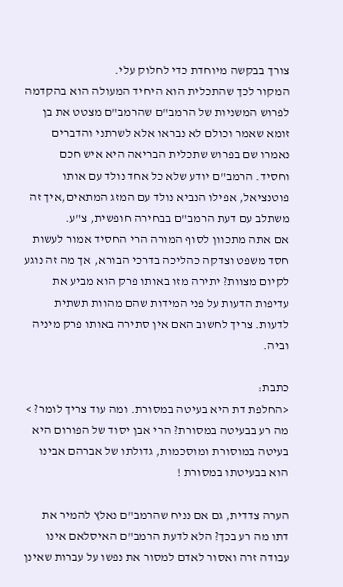צורך בבקשה מיוחדת כדי לחלוק עלי.
המקור לכך שהתכלית הוא היחיד המעולה הוא בהקדמה לפרוש המשניות של הרמב"ם שהרמב"ם מצטט את בן זומא שאמר וכולם לא נבראו אלא לשרתני והדברים נאמרו שם בפרוש שתכלית הבריאה היא איש חכם וחסיד. הרמב"ם יודע שלא כל אחד נולד עם אותו פוטנציאל, אפילו הנביא נולד עם המזג המתאים,איך זה משתלב עם דעת הרמב"ם בבחירה חופשית, צ"ע.
אם אתה מתכוון לסוף המורה הרי החסיד אמור לעשות חסד משפט וצדקה כהליכה בדרכי הבורא, אך מה זה נוגע לקיום מצוות? יתירה מזו באותו פרק הוא מביע את עדיפות הדעות על פני המידות שהם מהוות תשתית לדעות. צריך לחשוב האם אין סתירה באותו פרק מיניה וביה.

כתבת:
<החלפת דת היא בעיטה במסורת. ומה עוד צריך לומר? >
מה רע בבעיטה במסורת? הרי אבן יסוד של הפורום היא בעיטה במוסורת ומוסכמות, גדולתו של אברהם אבינו הוא בבעיטתו במסורת !

הערה צדדית, גם אם נניח שהרמב"ם נאלץ להמיר את דתו מה רע בכך? הלא לדעת הרמב"ם האיסלאם אינו עבודה זרה ואסור לאדם למסור את נפשו על עברות שאינן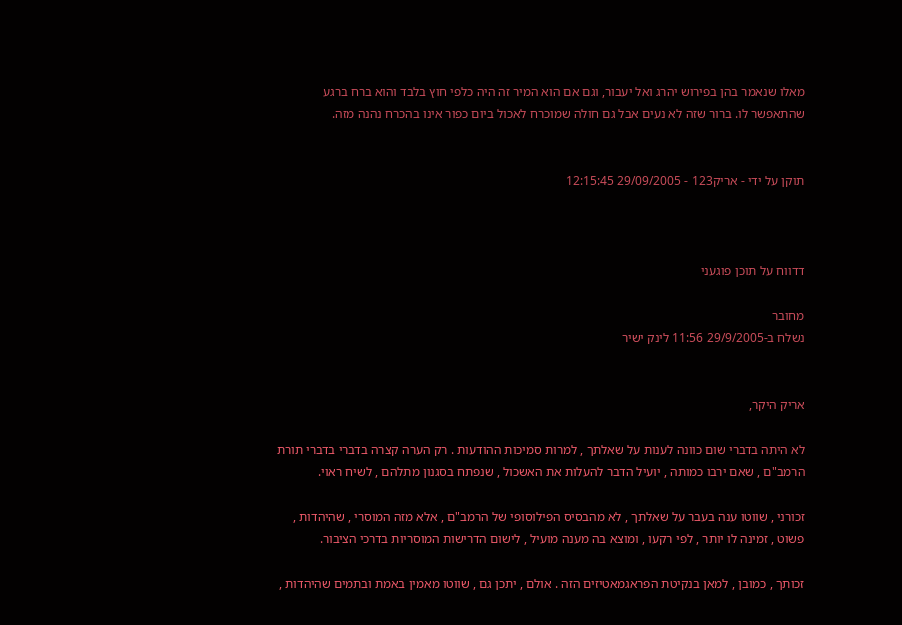מאלו שנאמר בהן בפירוש יהרג ואל יעבור, וגם אם הוא המיר זה היה כלפי חוץ בלבד והוא ברח ברגע שהתאפשר לו. ברור שזה לא נעים אבל גם חולה שמוכרח לאכול ביום כפור אינו בהכרח נהנה מזה.


תוקן על ידי - אריק123 - 29/09/2005 12:15:45



דדווח על תוכן פוגעני

מחובר
נשלח ב-29/9/2005 11:56 לינק ישיר


אריק היקר,

לא היתה בדברי שום כוונה לענות על שאלתך , למרות סמיכות ההודעות . רק הערה קצרה בדברי בדברי תורת הרמב"ם , שאם ירבו כמותה , יועיל הדבר להעלות את האשכול , שנפתח בסגנון מתלהם , לשיח ראוי.

זכורני , שווטו ענה בעבר על שאלתך , לא מהבסיס הפילוסופי של הרמב"ם , אלא מזה המוסרי , שהיהדות , פשוט , זמינה לו יותר , לפי רקעו , ומוצא בה מענה מועיל , לישום הדרישות המוסריות בדרכי הציבור.

זכותך , כמובן , למאן בנקיטת הפראגמאטיזים הזה . אולם , יתכן גם , שווטו מאמין באמת ובתמים שהיהדות ,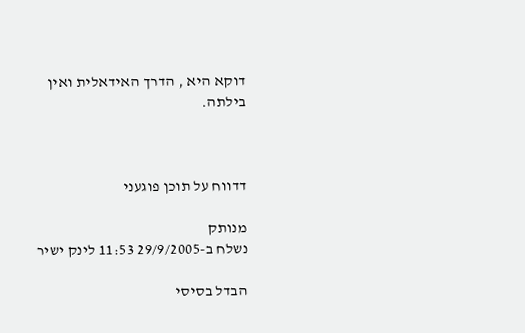דוקא היא , הדרך האידאלית ואין בילתה.



דדווח על תוכן פוגעני

מנותק
נשלח ב-29/9/2005 11:53 לינק ישיר

הבדל בסיסי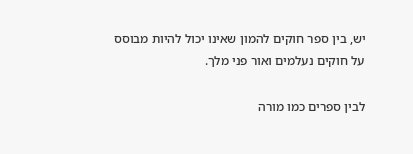יש, בין ספר חוקים להמון שאינו יכול להיות מבוסס על חוקים נעלמים ואור פני מלך.

לבין ספרים כמו מורה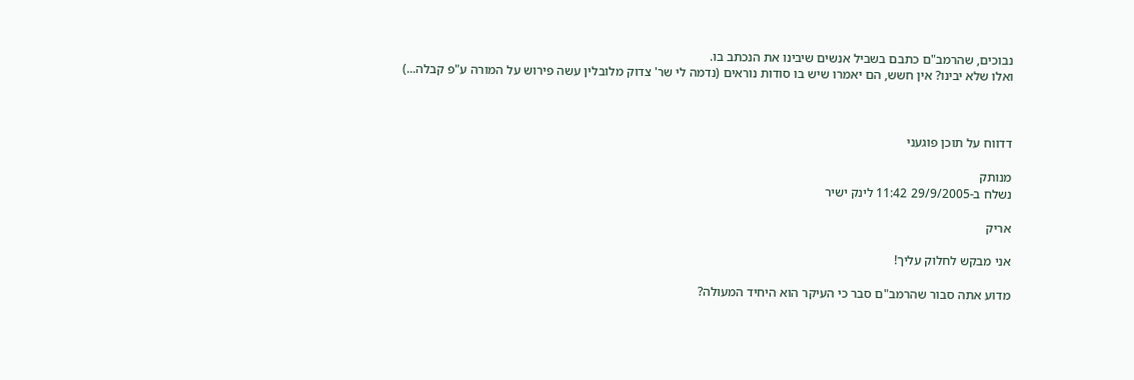נבוכים, שהרמב"ם כתבם בשביל אנשים שיבינו את הנכתב בו.
ואלו שלא יבינו? אין חשש, הם יאמרו שיש בו סודות נוראים (נדמה לי שר' צדוק מלובלין עשה פירוש על המורה ע"פ קבלה...)



דדווח על תוכן פוגעני

מנותק
נשלח ב-29/9/2005 11:42 לינק ישיר

אריק

אני מבקש לחלוק עליך!

מדוע אתה סבור שהרמב"ם סבר כי העיקר הוא היחיד המעולה?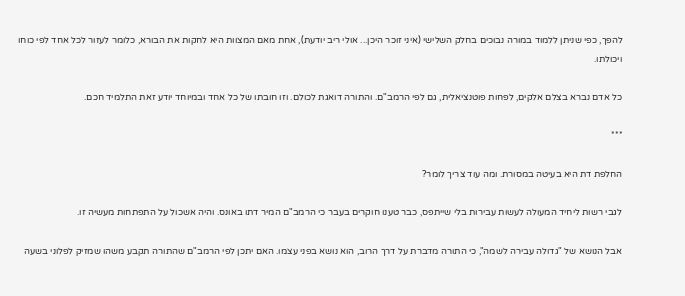להפך, כפי שניתן ללמוד במורה נבוכים בחלק השלישי (איני זוכר היכן... אולי ריב יודעת), אחת מאם המצוות היא לחקות את הבורא, כלומר לעזור לכל אחד לפי כוחו ויכולתו.

כל אדם נברא בצלם אלקים, לפחות פוטנציאלית, גם לפי הרמב"ם. והתורה דואגת לכולם. וזו חובתו של כל אחד ובמיוחד יודע זאת התלמיד חכם.

***

החלפת דת היא בעיטה במסורת. ומה עוד צריך לומר?

לגבי רשות ליחיד המעולה לעשות עבירות בלי שייתפס, כבר טענו חוקרים בעבר כי הרמב"ם המיר דתו באונס. והיה אשכול על התפתחות מעשיה זו.

אבל הנושא של "גדולה עבירה לשמה", כי התורה מדברת על דרך הרוב, הוא נושא בפני עצמו. האם יתכן לפי הרמב"ם שהתורה תקבע משהו שמזיק לפלוני בשעה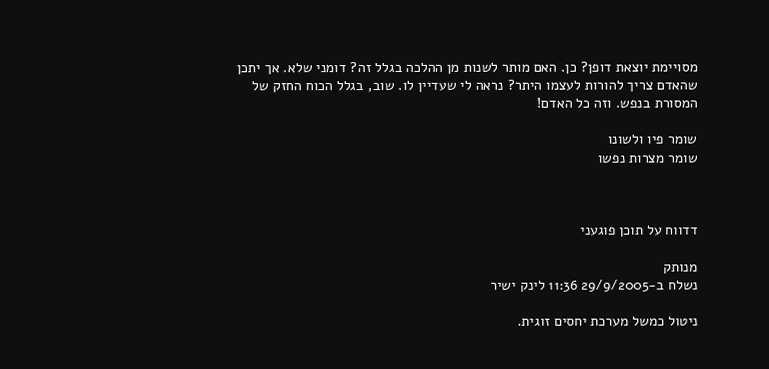מסויימת יוצאת דופן? כן. האם מותר לשנות מן ההלכה בגלל זה? דומני שלא. אך יתכן שהאדם צריך להורות לעצמו היתר? נראה לי שעדיין לו. שוב, בגלל הכוח החזק של המסורת בנפש. וזה כל האדם!

שומר פיו ולשונו
שומר מצרות נפשו



דדווח על תוכן פוגעני

מנותק
נשלח ב-29/9/2005 11:36 לינק ישיר

ניטול כמשל מערכת יחסים זוגית.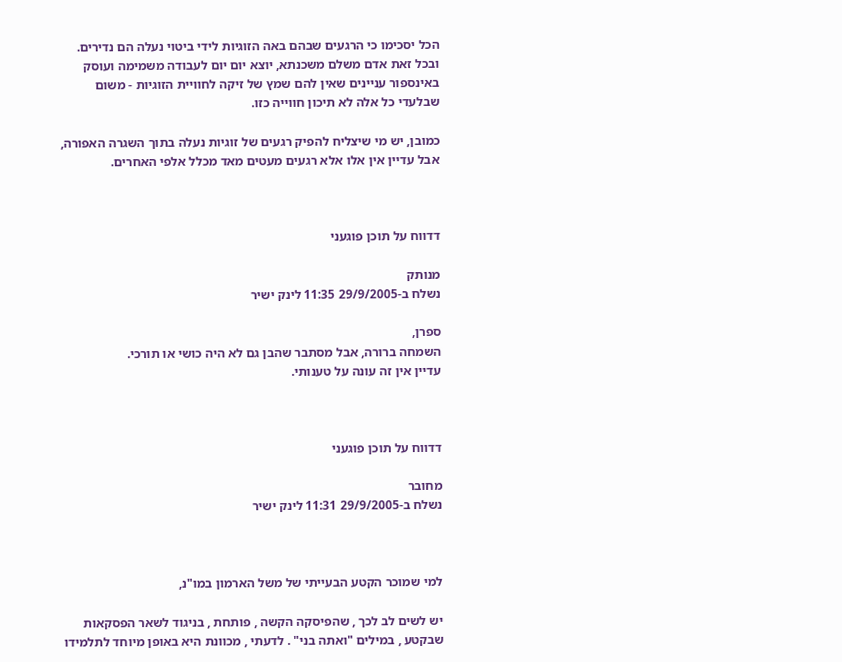הכל יסכימו כי הרגעים שבהם באה הזוגיות לידי ביטוי נעלה הם נדירים. ובכל זאת אדם משלם משכנתא, יוצא יום יום לעבודה משמימה ועוסק באינספור עניינים שאין להם שמץ של זיקה לחוויית הזוגיות - משום שבלעדי כל אלה לא תיכון חווייה כזו.

כמובן, יש מי שיצליח להפיק רגעים של זוגיות נעלה בתוך השגרה האפורה, אבל עדיין אין אלו אלא רגעים מעטים מאד מכלל אלפי האחרים.



דדווח על תוכן פוגעני

מנותק
נשלח ב-29/9/2005 11:35 לינק ישיר

ספרן,
השמחה ברורה, אבל מסתבר שהבן גם לא היה כושי או תורכי.
עדיין אין זה עונה על טענותי.



דדווח על תוכן פוגעני

מחובר
נשלח ב-29/9/2005 11:31 לינק ישיר



למי שמוכר הקטע הבעייתי של משל הארמון במו"נ,

יש לשים לב לכך , שהפיסקה הקשה , פותחת , בניגוד לשאר הפסקאות שבקטע , במילים "ואתה בני" . לדעתי , מכוונת היא באופן מיוחד לתלמידו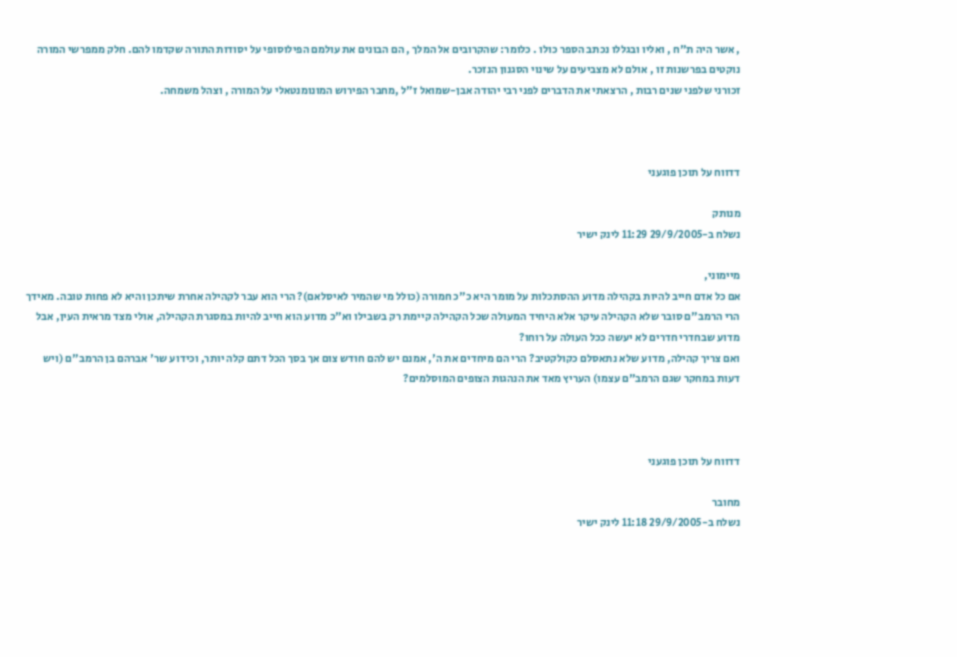, אשר היה ת"ח , ואליו ובגללו נכתב הספר כולו . כלומר: שהקרובים אל המלך , הם הבונים את עולמם הפילוסופי על יסודות התורה שקדמו להם. חלק ממפרשי המורה נוקטים בפרשנות זו , אולם לא מצביעים על שינוי הסגנון הנזכר.
זכורני שלפני שנים רבות , הרצאתי את הדברים לפני רבי יהודה אבן-שמואל ז"ל ,מחבר הפירוש המונומנטאלי על המורה , וצהל משמחה.



דדווח על תוכן פוגעני

מנותק
נשלח ב-29/9/2005 11:29 לינק ישיר

מיימוני,
אם כל אדם חייב להיות בקהילה מדוע ההסתכלות על מומר היא כ"כ חמורה (כולל מי שהמיר לאיסלאם)? הרי הוא עבר לקהילה אחרת שיתכן והיא לא פחות טובה. מאידך הרי הרמב"ם סובר שלא הקהילה עיקר אלא היחיד המעולה שכל הקהילה קיימת רק בשבילו וא"כ מדוע הוא חייב להיות במסגרת הקהילה, אולי מצד מראית העין, אבל מדוע שבחדרי חדרים לא יעשה ככל העולה על רוחו?
ואם צריך קהילה, מדוע שלא נתאסלם כקולקטיב? הרי הם מיחדים את ה', אמנם יש להם חודש צום אך בסך הכל דתם קלה יותר, וכידוע שר' אברהם בן הרמב"ם (ויש דעות במחקר שגם הרמב"ם עצמו) העריץ מאד את הנהגות הצופים המוסלמים?



דדווח על תוכן פוגעני

מחובר
נשלח ב-29/9/2005 11:18 לינק ישיר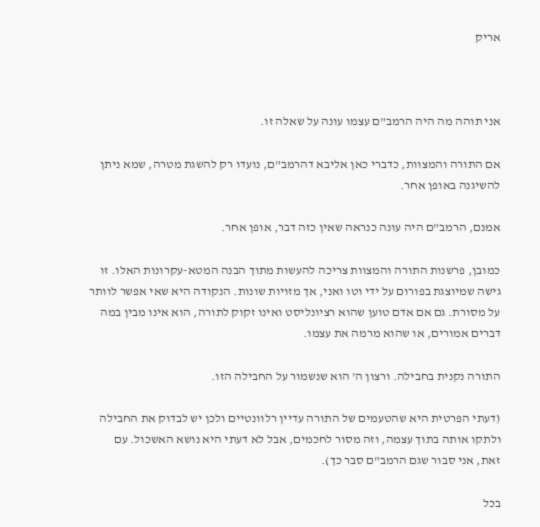אריק



אני תוהה מה היה הרמב"ם עצמו עונה על שאלה זו.

אם התורה והמצוות, כדברי כאן אליבא דהרמב"ם, נועדו רק להשגת מטרה, שמא ניתן להשיגנה באופן אחר.

אמנם, הרמב"ם היה עונה כנראה שאין כזה דבר, אופן אחר.

כמובן, פרשנות התורה והמצוות צריכה להעשות מתוך הבנה המטא-עקרונות האלו. זו גישה שמיוצגת בפורום על ידי וטו ואני, אך מזויות שונות. הנקודה היא שאי אפשר לוותר על מסורת. גם אם אדם טוען שהוא רציונליסט ואינו זקוק לתורה, הוא אינו מבין במה דברים אמורים, או שהוא מרמה את עצמו.

התורה נקנית בחבילה. ורצון ה' הוא שנשמור על החבילה הזו.

(דעתי הפרטית היא שהטעמים של התורה עדיין רלוונטיים ולכן יש לבדוק את החבילה ולתקו אותה בתוך עצמה, וזה מסור לחכמים, אבל לא דעתי היא נושא האשכול. עם זאת, אני סבור שגם הרמב"ם סבר כך).

בכל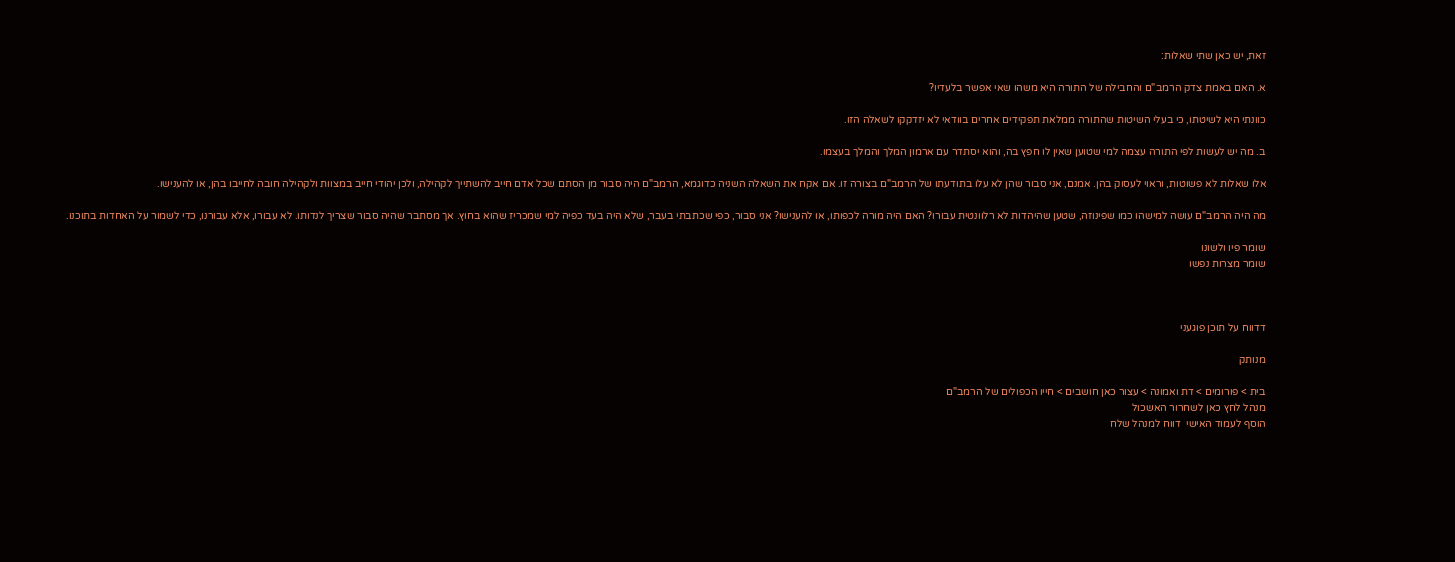זאת, יש כאן שתי שאלות:

א. האם באמת צדק הרמב"ם והחבילה של התורה היא משהו שאי אפשר בלעדיו?

כוונתי היא לשיטתו, כי בעלי השיטות שהתורה ממלאת תפקידים אחרים בוודאי לא יזדקקו לשאלה הזו.

ב. מה יש לעשות לפי התורה עצמה למי שטוען שאין לו חפץ בה, והוא יסתדר עם ארמון המלך והמלך בעצמו.

אלו שאלות לא פשוטות, וראוי לעסוק בהן. אמנם, אני סבור שהן לא עלו בתודעתו של הרמב"ם בצורה זו. אם אקח את השאלה השניה כדוגמא, הרמב"ם היה סבור מן הסתם שכל אדם חייב להשתייך לקהילה, ולכן יהודי חייב במצוות ולקהילה חובה לחייבו בהן, או להענישו.

מה היה הרמב"ם עושה למישהו כמו שפינוזה, שטען שהיהדות לא רלוונטית עבורו? האם היה מורה לכפותו, או להענישו? אני סבור, כפי שכתבתי בעבר, שלא היה בעד כפיה למי שמכריז שהוא בחוץ. אך מסתבר שהיה סבור שצריך לנדותו. לא עבורו, אלא עבורנו, כדי לשמור על האחדות בתוכנו.

שומר פיו ולשונו
שומר מצרות נפשו



דדווח על תוכן פוגעני

מנותק

בית > פורומים > דת ואמונה > עצור כאן חושבים > חייו הכפולים של הרמב"ם
מנהל לחץ כאן לשחרור האשכול
הוסף לעמוד האישי  דווח למנהל שלח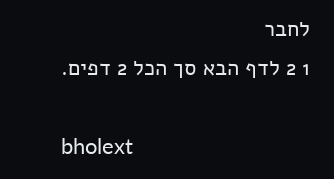לחבר
1 2 לדף הבא סך הכל 2 דפים.

bholext